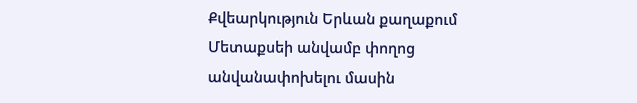Քվեարկություն Երևան քաղաքում Մետաքսեի անվամբ փողոց անվանափոխելու մասին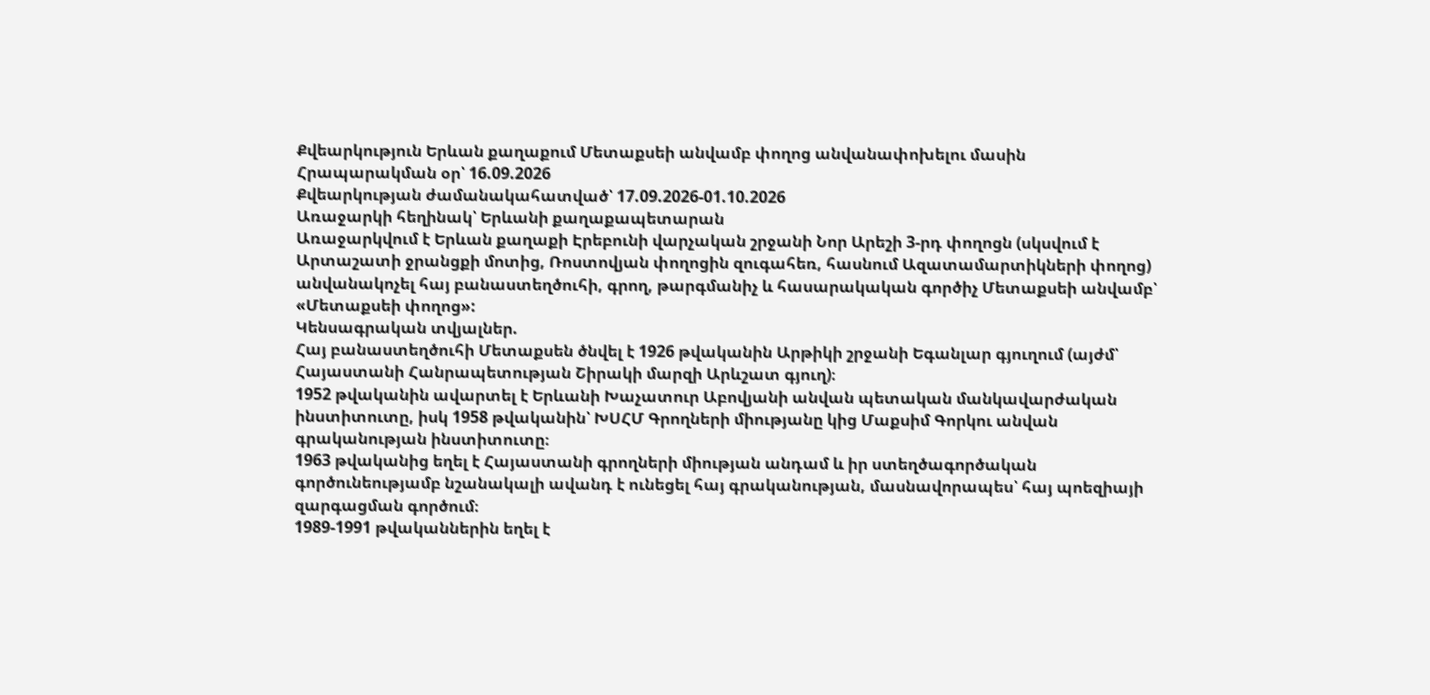Քվեարկություն Երևան քաղաքում Մետաքսեի անվամբ փողոց անվանափոխելու մասին
Հրապարակման օր՝ 16.09.2026
Քվեարկության ժամանակահատված՝ 17.09.2026-01.10.2026
Առաջարկի հեղինակ՝ Երևանի քաղաքապետարան
Առաջարկվում է Երևան քաղաքի Էրեբունի վարչական շրջանի Նոր Արեշի 3-րդ փողոցն (սկսվում է Արտաշատի ջրանցքի մոտից, Ռոստովյան փողոցին զուգահեռ, հասնում Ազատամարտիկների փողոց) անվանակոչել հայ բանաստեղծուհի, գրող, թարգմանիչ և հասարակական գործիչ Մետաքսեի անվամբ՝ «Մետաքսեի փողոց»:
Կենսագրական տվյալներ.
Հայ բանաստեղծուհի Մետաքսեն ծնվել է 1926 թվականին Արթիկի շրջանի Եգանլար գյուղում (այժմ՝ Հայաստանի Հանրապետության Շիրակի մարզի Արևշատ գյուղ)։
1952 թվականին ավարտել է Երևանի Խաչատուր Աբովյանի անվան պետական մանկավարժական ինստիտուտը, իսկ 1958 թվականին՝ ԽՍՀՄ Գրողների միությանը կից Մաքսիմ Գորկու անվան գրականության ինստիտուտը։
1963 թվականից եղել է Հայաստանի գրողների միության անդամ և իր ստեղծագործական գործունեությամբ նշանակալի ավանդ է ունեցել հայ գրականության, մասնավորապես՝ հայ պոեզիայի զարգացման գործում։
1989-1991 թվականներին եղել է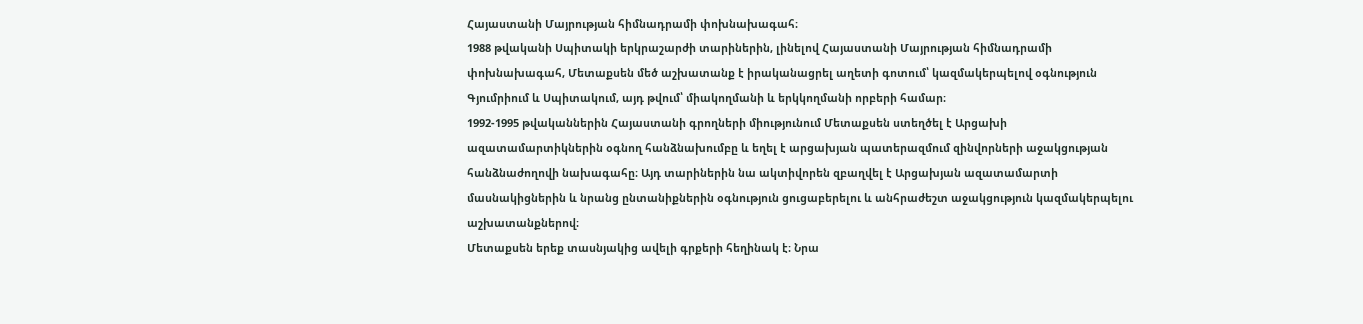Հայաստանի Մայրության հիմնադրամի փոխնախագահ։
1988 թվականի Սպիտակի երկրաշարժի տարիներին, լինելով Հայաստանի Մայրության հիմնադրամի փոխնախագահ, Մետաքսեն մեծ աշխատանք է իրականացրել աղետի գոտում՝ կազմակերպելով օգնություն Գյումրիում և Սպիտակում, այդ թվում՝ միակողմանի և երկկողմանի որբերի համար։
1992-1995 թվականներին Հայաստանի գրողների միությունում Մետաքսեն ստեղծել է Արցախի ազատամարտիկներին օգնող հանձնախումբը և եղել է արցախյան պատերազմում զինվորների աջակցության հանձնաժողովի նախագահը։ Այդ տարիներին նա ակտիվորեն զբաղվել է Արցախյան ազատամարտի մասնակիցներին և նրանց ընտանիքներին օգնություն ցուցաբերելու և անհրաժեշտ աջակցություն կազմակերպելու աշխատանքներով։
Մետաքսեն երեք տասնյակից ավելի գրքերի հեղինակ է։ Նրա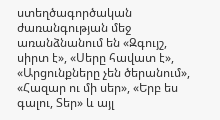ստեղծագործական ժառանգության մեջ առանձնանում են «Զգույշ, սիրտ է», «Սերը հավատ է», «Արցունքները չեն ծերանում», «Հազար ու մի սեր», «Երբ ես գալու, Տեր» և այլ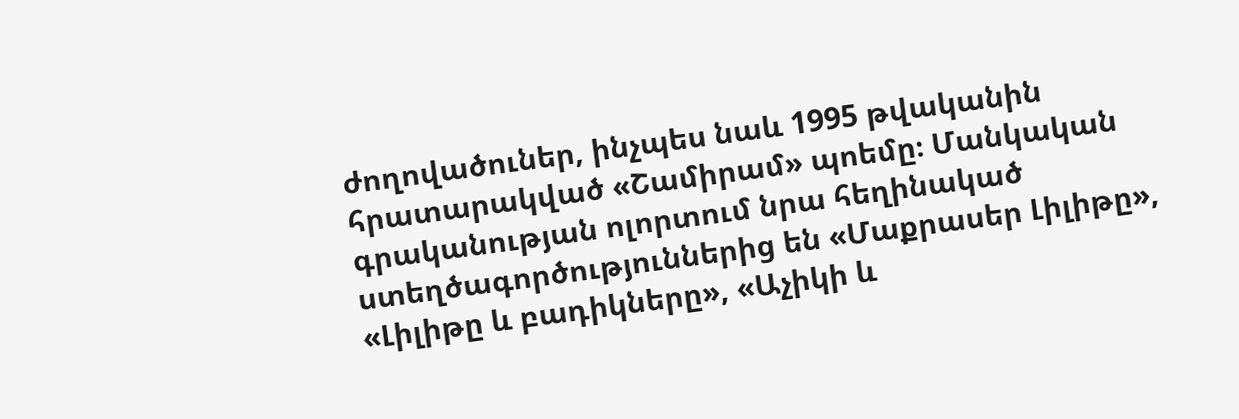ժողովածուներ, ինչպես նաև 1995 թվականին հրատարակված «Շամիրամ» պոեմը։ Մանկական գրականության ոլորտում նրա հեղինակած ստեղծագործություններից են «Մաքրասեր Լիլիթը», «Լիլիթը և բադիկները», «Աչիկի և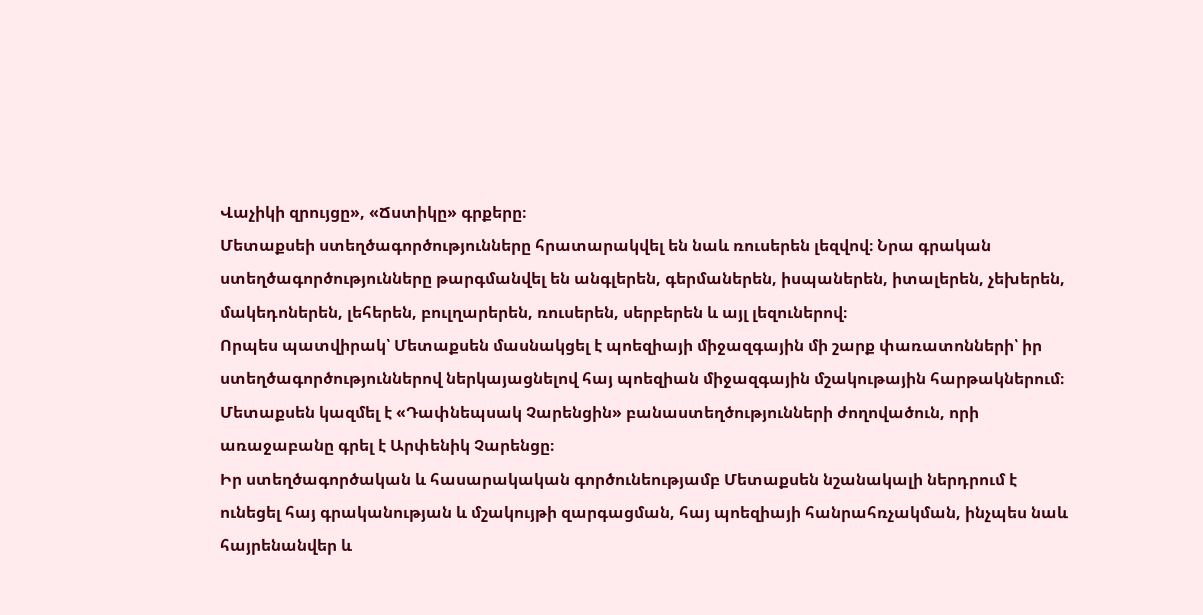Վաչիկի զրույցը», «Ճստիկը» գրքերը։
Մետաքսեի ստեղծագործությունները հրատարակվել են նաև ռուսերեն լեզվով։ Նրա գրական ստեղծագործությունները թարգմանվել են անգլերեն, գերմաներեն, իսպաներեն, իտալերեն, չեխերեն, մակեդոներեն, լեհերեն, բուլղարերեն, ռուսերեն, սերբերեն և այլ լեզուներով։
Որպես պատվիրակ՝ Մետաքսեն մասնակցել է պոեզիայի միջազգային մի շարք փառատոնների՝ իր ստեղծագործություններով ներկայացնելով հայ պոեզիան միջազգային մշակութային հարթակներում։
Մետաքսեն կազմել է «Դափնեպսակ Չարենցին» բանաստեղծությունների ժողովածուն, որի առաջաբանը գրել է Արփենիկ Չարենցը։
Իր ստեղծագործական և հասարակական գործունեությամբ Մետաքսեն նշանակալի ներդրում է ունեցել հայ գրականության և մշակույթի զարգացման, հայ պոեզիայի հանրահռչակման, ինչպես նաև հայրենանվեր և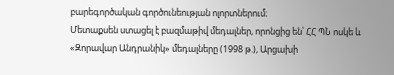բարեգործական գործունեության ոլորտներում։
Մետաքսեն ստացել է բազմաթիվ մեդալներ, որոնցից են՝ ՀՀ ՊՆ ոսկե և «Զորավար Անդրանիկ» մեդալները (1998 թ.), Արցախի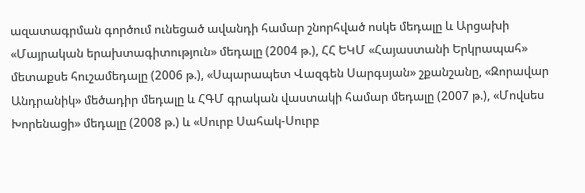ազատագրման գործում ունեցած ավանդի համար շնորհված ոսկե մեդալը և Արցախի «Մայրական երախտագիտություն» մեդալը (2004 թ.), ՀՀ ԵԿՄ «Հայաստանի Երկրապահ» մետաքսե հուշամեդալը (2006 թ.), «Սպարապետ Վազգեն Սարգսյան» շքանշանը, «Զորավար Անդրանիկ» մեծադիր մեդալը և ՀԳՄ գրական վաստակի համար մեդալը (2007 թ.), «Մովսես Խորենացի» մեդալը (2008 թ.) և «Սուրբ Սահակ-Սուրբ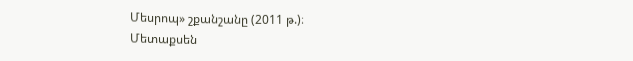Մեսրոպ» շքանշանը (2011 թ.)։
Մետաքսեն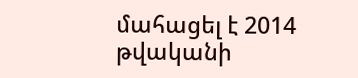մահացել է 2014 թվականի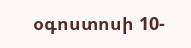օգոստոսի 10-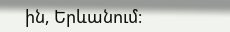ին, Երևանում։